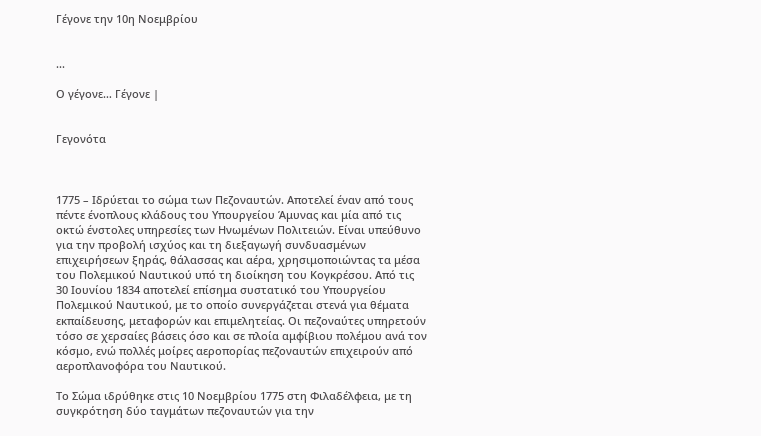Γέγονε την 10η Νοεμβρίου


...

Ο γέγονε… Γέγονε |


Γεγονότα



1775 – Ιδρύεται το σώμα των Πεζοναυτών. Αποτελεί έναν από τους πέντε ένοπλους κλάδους του Υπουργείου Άμυνας και μία από τις οκτώ ένστολες υπηρεσίες των Ηνωμένων Πολιτειών. Είναι υπεύθυνο για την προβολή ισχύος και τη διεξαγωγή συνδυασμένων επιχειρήσεων ξηράς, θάλασσας και αέρα, χρησιμοποιώντας τα μέσα του Πολεμικού Ναυτικού υπό τη διοίκηση του Κογκρέσου. Από τις 30 Ιουνίου 1834 αποτελεί επίσημα συστατικό του Υπουργείου Πολεμικού Ναυτικού, με το οποίο συνεργάζεται στενά για θέματα εκπαίδευσης, μεταφορών και επιμελητείας. Οι πεζοναύτες υπηρετούν τόσο σε χερσαίες βάσεις όσο και σε πλοία αμφίβιου πολέμου ανά τον κόσμο, ενώ πολλές μοίρες αεροπορίας πεζοναυτών επιχειρούν από αεροπλανοφόρα του Ναυτικού.

Το Σώμα ιδρύθηκε στις 10 Νοεμβρίου 1775 στη Φιλαδέλφεια, με τη συγκρότηση δύο ταγμάτων πεζοναυτών για την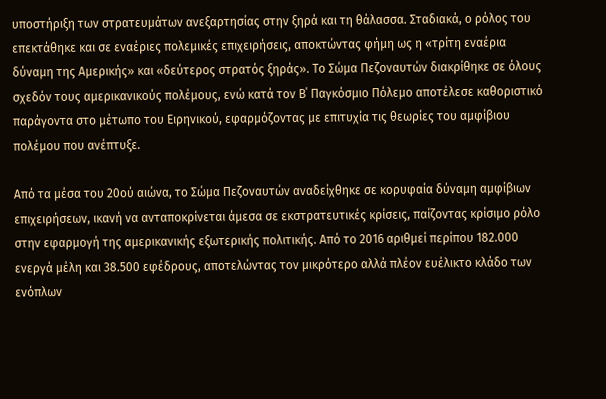υποστήριξη των στρατευμάτων ανεξαρτησίας στην ξηρά και τη θάλασσα. Σταδιακά, ο ρόλος του επεκτάθηκε και σε εναέριες πολεμικές επιχειρήσεις, αποκτώντας φήμη ως η «τρίτη εναέρια δύναμη της Αμερικής» και «δεύτερος στρατός ξηράς». Το Σώμα Πεζοναυτών διακρίθηκε σε όλους σχεδόν τους αμερικανικούς πολέμους, ενώ κατά τον Β΄ Παγκόσμιο Πόλεμο αποτέλεσε καθοριστικό παράγοντα στο μέτωπο του Ειρηνικού, εφαρμόζοντας με επιτυχία τις θεωρίες του αμφίβιου πολέμου που ανέπτυξε.

Από τα μέσα του 20ού αιώνα, το Σώμα Πεζοναυτών αναδείχθηκε σε κορυφαία δύναμη αμφίβιων επιχειρήσεων, ικανή να ανταποκρίνεται άμεσα σε εκστρατευτικές κρίσεις, παίζοντας κρίσιμο ρόλο στην εφαρμογή της αμερικανικής εξωτερικής πολιτικής. Από το 2016 αριθμεί περίπου 182.000 ενεργά μέλη και 38.500 εφέδρους, αποτελώντας τον μικρότερο αλλά πλέον ευέλικτο κλάδο των ενόπλων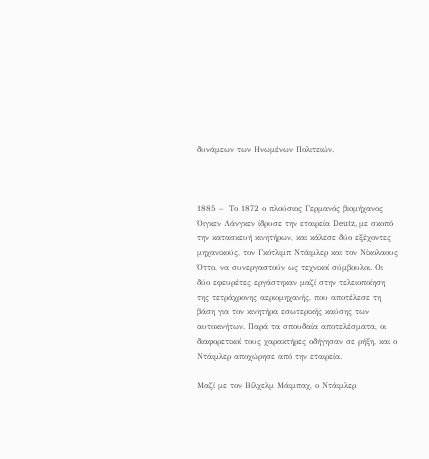δυνάμεων των Ηνωμένων Πολιτειών.



1885 –  Το 1872 ο πλούσιος Γερμανός βιομήχανος Όιγκεν Λάνγκεν ίδρυσε την εταιρεία Deutz, με σκοπό την κατασκευή κινητήρων, και κάλεσε δύο εξέχοντες μηχανικούς, τον Γκότλιμπ Ντάιμλερ και τον Νίκολαους Όττο, να συνεργαστούν ως τεχνικοί σύμβουλοι. Οι δύο εφευρέτες εργάστηκαν μαζί στην τελειοποίηση της τετράχρονης αεριομηχανής, που αποτέλεσε τη βάση για τον κινητήρα εσωτερικής καύσης των αυτοκινήτων. Παρά τα σπουδαία αποτελέσματα, οι διαφορετικοί τους χαρακτήρες οδήγησαν σε ρήξη, και ο Ντάιμλερ αποχώρησε από την εταιρεία.

Μαζί με τον Βίλχελμ Μάιμπαχ, ο Ντάιμλερ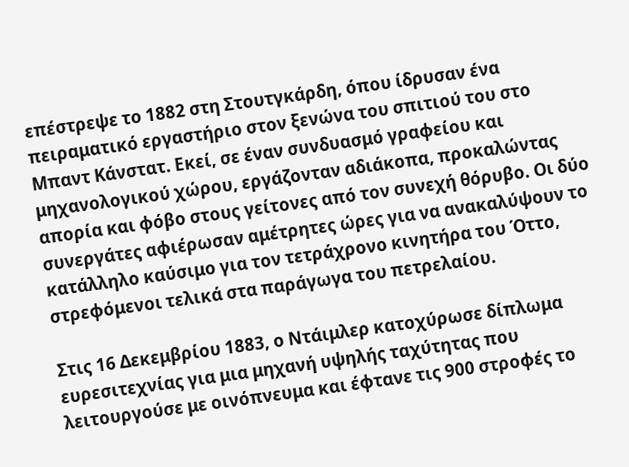επέστρεψε το 1882 στη Στουτγκάρδη, όπου ίδρυσαν ένα πειραματικό εργαστήριο στον ξενώνα του σπιτιού του στο Μπαντ Κάνστατ. Εκεί, σε έναν συνδυασμό γραφείου και μηχανολογικού χώρου, εργάζονταν αδιάκοπα, προκαλώντας απορία και φόβο στους γείτονες από τον συνεχή θόρυβο. Οι δύο συνεργάτες αφιέρωσαν αμέτρητες ώρες για να ανακαλύψουν το κατάλληλο καύσιμο για τον τετράχρονο κινητήρα του Όττο, στρεφόμενοι τελικά στα παράγωγα του πετρελαίου.

Στις 16 Δεκεμβρίου 1883, ο Ντάιμλερ κατοχύρωσε δίπλωμα ευρεσιτεχνίας για μια μηχανή υψηλής ταχύτητας που λειτουργούσε με οινόπνευμα και έφτανε τις 900 στροφές το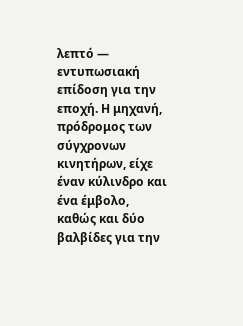λεπτό — εντυπωσιακή επίδοση για την εποχή. Η μηχανή, πρόδρομος των σύγχρονων κινητήρων, είχε έναν κύλινδρο και ένα έμβολο, καθώς και δύο βαλβίδες για την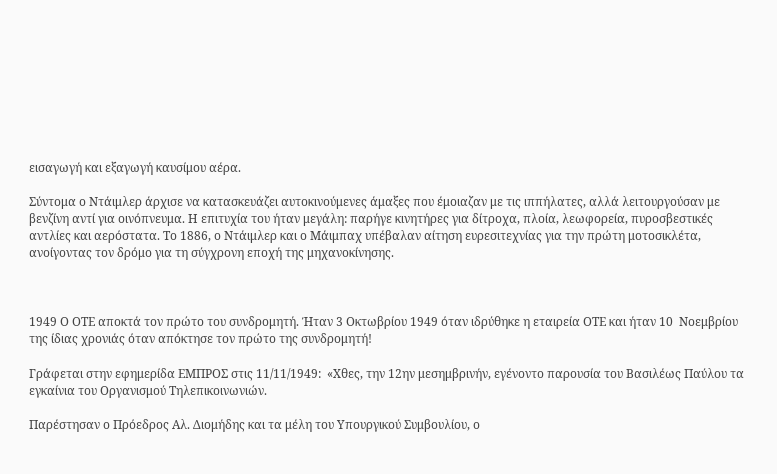εισαγωγή και εξαγωγή καυσίμου αέρα.

Σύντομα ο Ντάιμλερ άρχισε να κατασκευάζει αυτοκινούμενες άμαξες που έμοιαζαν με τις ιππήλατες, αλλά λειτουργούσαν με βενζίνη αντί για οινόπνευμα. Η επιτυχία του ήταν μεγάλη: παρήγε κινητήρες για δίτροχα, πλοία, λεωφορεία, πυροσβεστικές αντλίες και αερόστατα. Το 1886, ο Ντάιμλερ και ο Μάιμπαχ υπέβαλαν αίτηση ευρεσιτεχνίας για την πρώτη μοτοσικλέτα, ανοίγοντας τον δρόμο για τη σύγχρονη εποχή της μηχανοκίνησης.



1949 Ο ΟΤΕ αποκτά τον πρώτο του συνδρομητή. Ήταν 3 Οκτωβρίου 1949 όταν ιδρύθηκε η εταιρεία ΟΤΕ και ήταν 10  Νοεμβρίου της ίδιας χρονιάς όταν απόκτησε τον πρώτο της συνδρομητή!

Γράφεται στην εφημερίδα ΕΜΠΡΟΣ στις 11/11/1949:  «Χθες, την 12ην μεσημβρινήν, εγένοντο παρουσία του Βασιλέως Παύλου τα εγκαίνια του Οργανισμού Τηλεπικοινωνιών.

Παρέστησαν ο Πρόεδρος Αλ. Διομήδης και τα μέλη του Υπουργικού Συμβουλίου, ο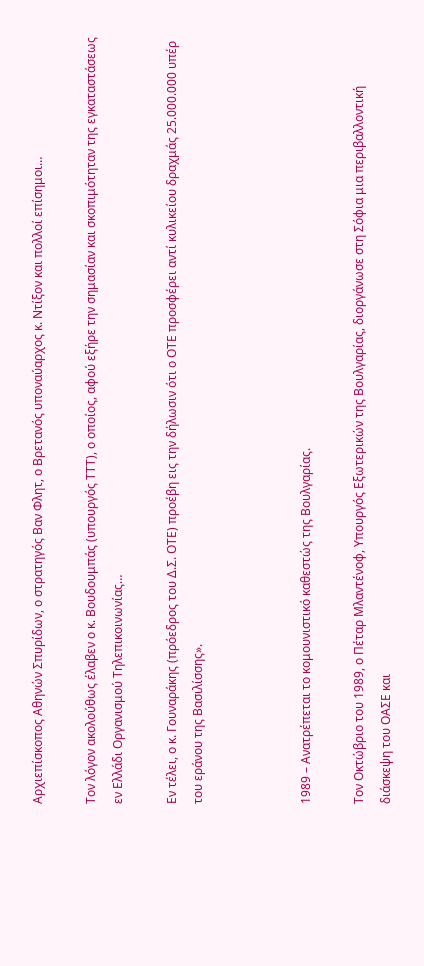Αρχιεπίσκοπος Αθηνών Σπυρίδων, ο στρατηγός Βαν Φλητ, ο Βρετανός υποναύαρχος κ. Ντίξον και πολλοί επίσημοι…

Τον λόγον ακολούθως έλαβεν ο κ. Βουδουμπάς (υπουργός ΤΤΤ), ο οποίος, αφού εξήρε την σημασίαν και σκοπιμότηταν της εγκαταστάσεως εν Ελλάδι Οργανισμού Τηλεπικοινωνίας…

Εν τέλει, ο κ. Γουναράκης (πρόεδρος του Δ.Σ. ΟΤΕ) προέβη εις την δήλωσιν ότι ο ΟΤΕ προσφέρει αντί κυλικείου δραχμάς 25.000.000 υπέρ του εράνου της Βασιλίσσης».



1989 – Ανατρέπεται το κομουνιστικό καθεστώς της Βουλγαρίας.

Τον Οκτώβριο του 1989, ο Πέταρ Μλαντένοφ, Υπουργός Εξωτερικών της Βουλγαρίας, διοργάνωσε στη Σόφια μια περιβαλλοντική διάσκεψη του ΟΑΣΕ και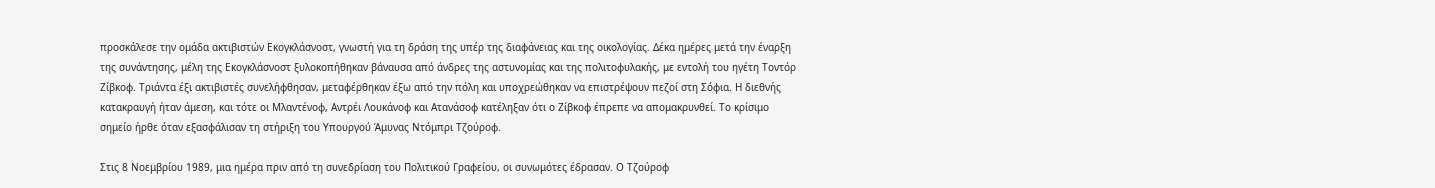προσκάλεσε την ομάδα ακτιβιστών Εκογκλάσνοστ, γνωστή για τη δράση της υπέρ της διαφάνειας και της οικολογίας. Δέκα ημέρες μετά την έναρξη της συνάντησης, μέλη της Εκογκλάσνοστ ξυλοκοπήθηκαν βάναυσα από άνδρες της αστυνομίας και της πολιτοφυλακής, με εντολή του ηγέτη Τοντόρ Ζίβκοφ. Τριάντα έξι ακτιβιστές συνελήφθησαν, μεταφέρθηκαν έξω από την πόλη και υποχρεώθηκαν να επιστρέψουν πεζοί στη Σόφια. Η διεθνής κατακραυγή ήταν άμεση, και τότε οι Μλαντένοφ, Αντρέι Λουκάνοφ και Ατανάσοφ κατέληξαν ότι ο Ζίβκοφ έπρεπε να απομακρυνθεί. Το κρίσιμο σημείο ήρθε όταν εξασφάλισαν τη στήριξη του Υπουργού Άμυνας Ντόμπρι Τζούροφ.

Στις 8 Νοεμβρίου 1989, μια ημέρα πριν από τη συνεδρίαση του Πολιτικού Γραφείου, οι συνωμότες έδρασαν. Ο Τζούροφ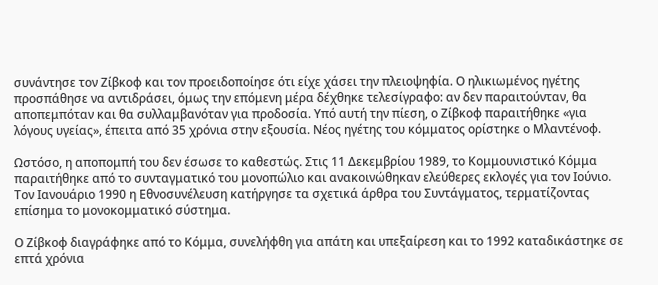συνάντησε τον Ζίβκοφ και τον προειδοποίησε ότι είχε χάσει την πλειοψηφία. Ο ηλικιωμένος ηγέτης προσπάθησε να αντιδράσει, όμως την επόμενη μέρα δέχθηκε τελεσίγραφο: αν δεν παραιτούνταν, θα αποπεμπόταν και θα συλλαμβανόταν για προδοσία. Υπό αυτή την πίεση, ο Ζίβκοφ παραιτήθηκε «για λόγους υγείας», έπειτα από 35 χρόνια στην εξουσία. Νέος ηγέτης του κόμματος ορίστηκε ο Μλαντένοφ.

Ωστόσο, η αποπομπή του δεν έσωσε το καθεστώς. Στις 11 Δεκεμβρίου 1989, το Κομμουνιστικό Κόμμα παραιτήθηκε από το συνταγματικό του μονοπώλιο και ανακοινώθηκαν ελεύθερες εκλογές για τον Ιούνιο. Τον Ιανουάριο 1990 η Εθνοσυνέλευση κατήργησε τα σχετικά άρθρα του Συντάγματος, τερματίζοντας επίσημα το μονοκομματικό σύστημα.

Ο Ζίβκοφ διαγράφηκε από το Κόμμα, συνελήφθη για απάτη και υπεξαίρεση και το 1992 καταδικάστηκε σε επτά χρόνια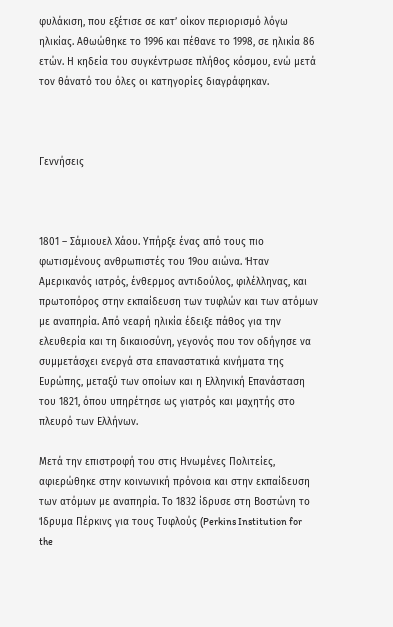φυλάκιση, που εξέτισε σε κατ’ οίκον περιορισμό λόγω ηλικίας. Αθωώθηκε το 1996 και πέθανε το 1998, σε ηλικία 86 ετών. Η κηδεία του συγκέντρωσε πλήθος κόσμου, ενώ μετά τον θάνατό του όλες οι κατηγορίες διαγράφηκαν.



Γεννήσεις



1801 – Σάμιουελ Χάου. Υπήρξε ένας από τους πιο φωτισμένους ανθρωπιστές του 19ου αιώνα. Ήταν Αμερικανός ιατρός, ένθερμος αντιδούλος, φιλέλληνας, και πρωτοπόρος στην εκπαίδευση των τυφλών και των ατόμων με αναπηρία. Από νεαρή ηλικία έδειξε πάθος για την ελευθερία και τη δικαιοσύνη, γεγονός που τον οδήγησε να συμμετάσχει ενεργά στα επαναστατικά κινήματα της Ευρώπης, μεταξύ των οποίων και η Ελληνική Επανάσταση του 1821, όπου υπηρέτησε ως γιατρός και μαχητής στο πλευρό των Ελλήνων.

Μετά την επιστροφή του στις Ηνωμένες Πολιτείες, αφιερώθηκε στην κοινωνική πρόνοια και στην εκπαίδευση των ατόμων με αναπηρία. Το 1832 ίδρυσε στη Βοστώνη το Ίδρυμα Πέρκινς για τους Τυφλούς (Perkins Institution for the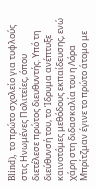Blind), το πρώτο σχολείο για τυφλούς στις Ηνωμένες Πολιτείες, όπου διετέλεσε πρώτος διευθυντής. Υπό τη διεύθυνσή του, το Ίδρυμα ανέπτυξε καινοτόμες μεθόδους εκπαίδευσης, ενώ χάρη στη διδασκαλία του η Λόρα Μπρίτζμαν έγινε το πρώτο άτομο με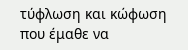τύφλωση και κώφωση που έμαθε να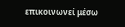επικοινωνεί μέσω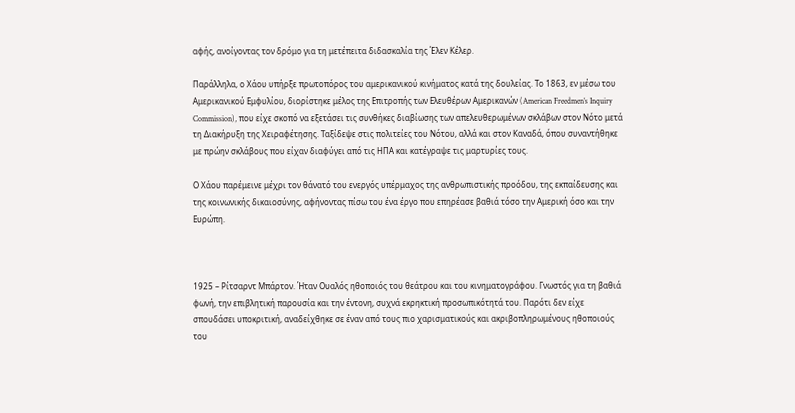αφής, ανοίγοντας τον δρόμο για τη μετέπειτα διδασκαλία της Έλεν Κέλερ.

Παράλληλα, ο Χάου υπήρξε πρωτοπόρος του αμερικανικού κινήματος κατά της δουλείας. Το 1863, εν μέσω του Αμερικανικού Εμφυλίου, διορίστηκε μέλος της Επιτροπής των Ελευθέρων Αμερικανών (American Freedmen’s Inquiry Commission), που είχε σκοπό να εξετάσει τις συνθήκες διαβίωσης των απελευθερωμένων σκλάβων στον Νότο μετά τη Διακήρυξη της Χειραφέτησης. Ταξίδεψε στις πολιτείες του Νότου, αλλά και στον Καναδά, όπου συναντήθηκε με πρώην σκλάβους που είχαν διαφύγει από τις ΗΠΑ και κατέγραψε τις μαρτυρίες τους.

Ο Χάου παρέμεινε μέχρι τον θάνατό του ενεργός υπέρμαχος της ανθρωπιστικής προόδου, της εκπαίδευσης και της κοινωνικής δικαιοσύνης, αφήνοντας πίσω του ένα έργο που επηρέασε βαθιά τόσο την Αμερική όσο και την Ευρώπη.



1925 – Ρίτσαρντ Μπάρτον. Ήταν Ουαλός ηθοποιός του θεάτρου και του κινηματογράφου. Γνωστός για τη βαθιά φωνή, την επιβλητική παρουσία και την έντονη, συχνά εκρηκτική προσωπικότητά του. Παρότι δεν είχε σπουδάσει υποκριτική, αναδείχθηκε σε έναν από τους πιο χαρισματικούς και ακριβοπληρωμένους ηθοποιούς του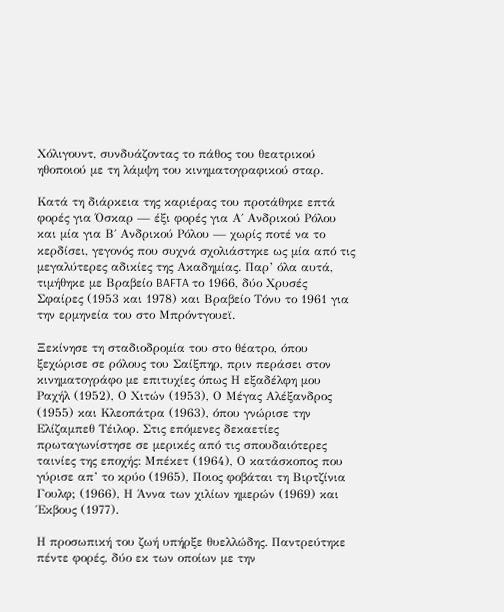Χόλιγουντ, συνδυάζοντας το πάθος του θεατρικού ηθοποιού με τη λάμψη του κινηματογραφικού σταρ.

Κατά τη διάρκεια της καριέρας του προτάθηκε επτά φορές για Όσκαρ — έξι φορές για Α΄ Ανδρικού Ρόλου και μία για Β΄ Ανδρικού Ρόλου — χωρίς ποτέ να το κερδίσει, γεγονός που συχνά σχολιάστηκε ως μία από τις μεγαλύτερες αδικίες της Ακαδημίας. Παρ’ όλα αυτά, τιμήθηκε με Βραβείο BAFTA το 1966, δύο Χρυσές Σφαίρες (1953 και 1978) και Βραβείο Τόνυ το 1961 για την ερμηνεία του στο Μπρόντγουεϊ.

Ξεκίνησε τη σταδιοδρομία του στο θέατρο, όπου ξεχώρισε σε ρόλους του Σαίξπηρ, πριν περάσει στον κινηματογράφο με επιτυχίες όπως Η εξαδέλφη μου Ραχήλ (1952), Ο Χιτών (1953), Ο Μέγας Αλέξανδρος (1955) και Κλεοπάτρα (1963), όπου γνώρισε την Ελίζαμπεθ Τέιλορ. Στις επόμενες δεκαετίες πρωταγωνίστησε σε μερικές από τις σπουδαιότερες ταινίες της εποχής: Μπέκετ (1964), Ο κατάσκοπος που γύρισε απ’ το κρύο (1965), Ποιος φοβάται τη Βιρτζίνια Γουλφ; (1966), Η Άννα των χιλίων ημερών (1969) και Έκβους (1977).

Η προσωπική του ζωή υπήρξε θυελλώδης. Παντρεύτηκε πέντε φορές, δύο εκ των οποίων με την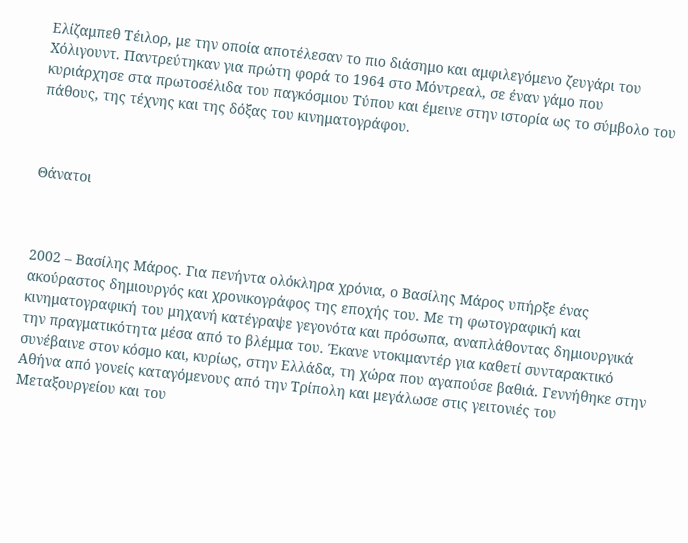Ελίζαμπεθ Τέιλορ, με την οποία αποτέλεσαν το πιο διάσημο και αμφιλεγόμενο ζευγάρι του Χόλιγουντ. Παντρεύτηκαν για πρώτη φορά το 1964 στο Μόντρεαλ, σε έναν γάμο που κυριάρχησε στα πρωτοσέλιδα του παγκόσμιου Τύπου και έμεινε στην ιστορία ως το σύμβολο του πάθους, της τέχνης και της δόξας του κινηματογράφου.



Θάνατοι



2002 – Βασίλης Μάρος. Για πενήντα ολόκληρα χρόνια, ο Βασίλης Μάρος υπήρξε ένας ακούραστος δημιουργός και χρονικογράφος της εποχής του. Με τη φωτογραφική και κινηματογραφική του μηχανή κατέγραψε γεγονότα και πρόσωπα, αναπλάθοντας δημιουργικά την πραγματικότητα μέσα από το βλέμμα του. Έκανε ντοκιμαντέρ για καθετί συνταρακτικό συνέβαινε στον κόσμο και, κυρίως, στην Ελλάδα, τη χώρα που αγαπούσε βαθιά. Γεννήθηκε στην Αθήνα από γονείς καταγόμενους από την Τρίπολη και μεγάλωσε στις γειτονιές του Μεταξουργείου και του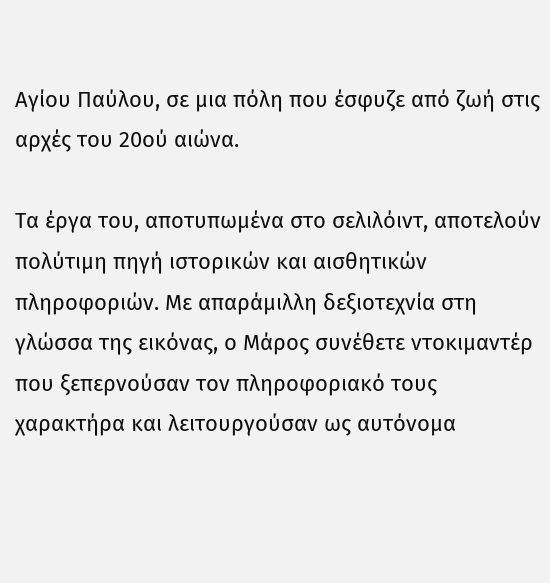Αγίου Παύλου, σε μια πόλη που έσφυζε από ζωή στις αρχές του 20ού αιώνα.

Τα έργα του, αποτυπωμένα στο σελιλόιντ, αποτελούν πολύτιμη πηγή ιστορικών και αισθητικών πληροφοριών. Με απαράμιλλη δεξιοτεχνία στη γλώσσα της εικόνας, ο Μάρος συνέθετε ντοκιμαντέρ που ξεπερνούσαν τον πληροφοριακό τους χαρακτήρα και λειτουργούσαν ως αυτόνομα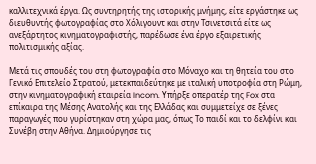καλλιτεχνικά έργα. Ως συντηρητής της ιστορικής μνήμης, είτε εργάστηκε ως διευθυντής φωτογραφίας στο Χόλιγουντ και στην Τσινετσιτά είτε ως ανεξάρτητος κινηματογραφιστής, παρέδωσε ένα έργο εξαιρετικής πολιτισμικής αξίας.

Μετά τις σπουδές του στη φωτογραφία στο Μόναχο και τη θητεία του στο Γενικό Επιτελείο Στρατού, μετεκπαιδεύτηκε με ιταλική υποτροφία στη Ρώμη, στην κινηματογραφική εταιρεία Incom. Υπήρξε οπερατέρ της Fox στα επίκαιρα της Μέσης Ανατολής και της Ελλάδας και συμμετείχε σε ξένες παραγωγές που γυρίστηκαν στη χώρα μας, όπως Το παιδί και το δελφίνι και Συνέβη στην Αθήνα. Δημιούργησε τις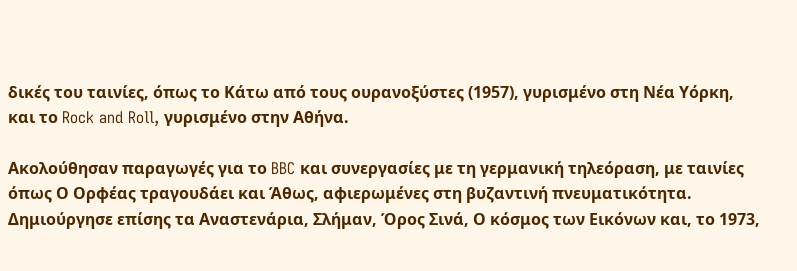δικές του ταινίες, όπως το Κάτω από τους ουρανοξύστες (1957), γυρισμένο στη Νέα Υόρκη, και το Rock and Roll, γυρισμένο στην Αθήνα.

Ακολούθησαν παραγωγές για το BBC και συνεργασίες με τη γερμανική τηλεόραση, με ταινίες όπως Ο Ορφέας τραγουδάει και Άθως, αφιερωμένες στη βυζαντινή πνευματικότητα. Δημιούργησε επίσης τα Αναστενάρια, Σλήμαν, Όρος Σινά, Ο κόσμος των Εικόνων και, το 1973,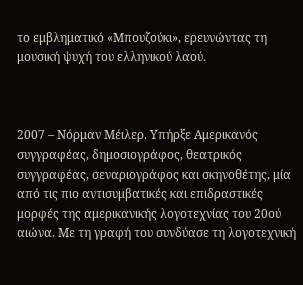το εμβληματικό «Μπουζούκι», ερευνώντας τη μουσική ψυχή του ελληνικού λαού.



2007 – Νόρμαν Μέιλερ. Υπήρξε Αμερικανός συγγραφέας, δημοσιογράφος, θεατρικός συγγραφέας, σεναριογράφος και σκηνοθέτης, μία από τις πιο αντισυμβατικές και επιδραστικές μορφές της αμερικανικής λογοτεχνίας του 20ού αιώνα. Με τη γραφή του συνδύασε τη λογοτεχνική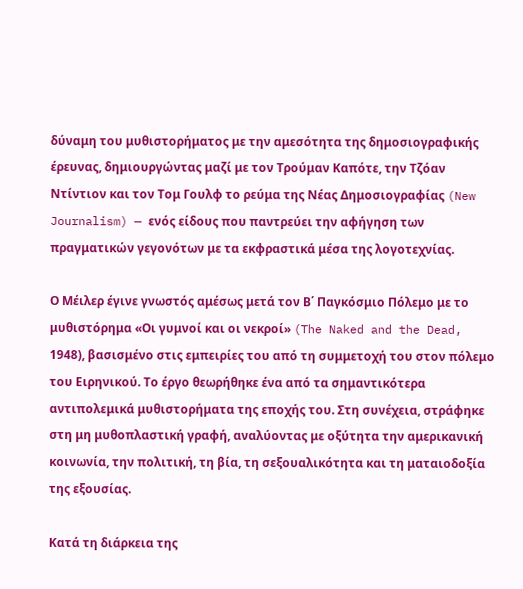δύναμη του μυθιστορήματος με την αμεσότητα της δημοσιογραφικής έρευνας, δημιουργώντας μαζί με τον Τρούμαν Καπότε, την Τζόαν Ντίντιον και τον Τομ Γουλφ το ρεύμα της Νέας Δημοσιογραφίας (New Journalism) — ενός είδους που παντρεύει την αφήγηση των πραγματικών γεγονότων με τα εκφραστικά μέσα της λογοτεχνίας.

Ο Μέιλερ έγινε γνωστός αμέσως μετά τον Β΄ Παγκόσμιο Πόλεμο με το μυθιστόρημα «Οι γυμνοί και οι νεκροί» (The Naked and the Dead, 1948), βασισμένο στις εμπειρίες του από τη συμμετοχή του στον πόλεμο του Ειρηνικού. Το έργο θεωρήθηκε ένα από τα σημαντικότερα αντιπολεμικά μυθιστορήματα της εποχής του. Στη συνέχεια, στράφηκε στη μη μυθοπλαστική γραφή, αναλύοντας με οξύτητα την αμερικανική κοινωνία, την πολιτική, τη βία, τη σεξουαλικότητα και τη ματαιοδοξία της εξουσίας.

Κατά τη διάρκεια της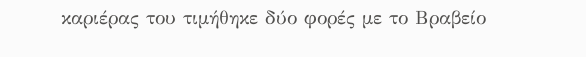καριέρας του τιμήθηκε δύο φορές με το Βραβείο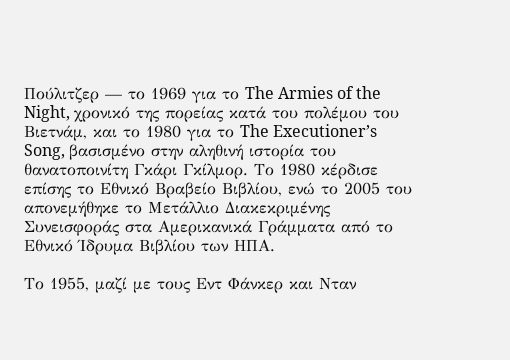Πούλιτζερ — το 1969 για το The Armies of the Night, χρονικό της πορείας κατά του πολέμου του Βιετνάμ, και το 1980 για το The Executioner’s Song, βασισμένο στην αληθινή ιστορία του θανατοποινίτη Γκάρι Γκίλμορ. Το 1980 κέρδισε επίσης το Εθνικό Βραβείο Βιβλίου, ενώ το 2005 του απονεμήθηκε το Μετάλλιο Διακεκριμένης Συνεισφοράς στα Αμερικανικά Γράμματα από το Εθνικό Ίδρυμα Βιβλίου των ΗΠΑ.

Το 1955, μαζί με τους Εντ Φάνκερ και Νταν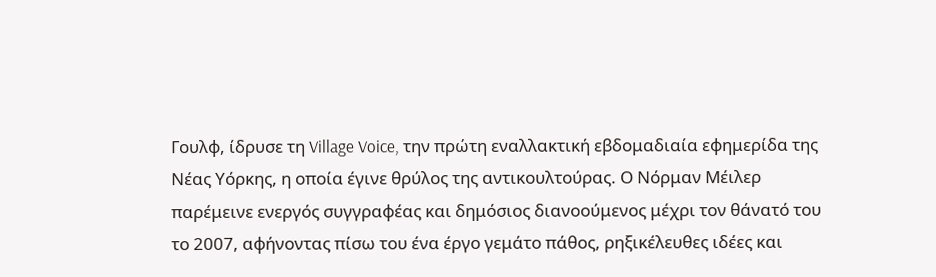Γουλφ, ίδρυσε τη Village Voice, την πρώτη εναλλακτική εβδομαδιαία εφημερίδα της Νέας Υόρκης, η οποία έγινε θρύλος της αντικουλτούρας. Ο Νόρμαν Μέιλερ παρέμεινε ενεργός συγγραφέας και δημόσιος διανοούμενος μέχρι τον θάνατό του το 2007, αφήνοντας πίσω του ένα έργο γεμάτο πάθος, ρηξικέλευθες ιδέες και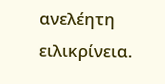ανελέητη ειλικρίνεια.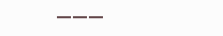———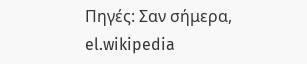Πηγές: Σαν σήμερα, el.wikipedia